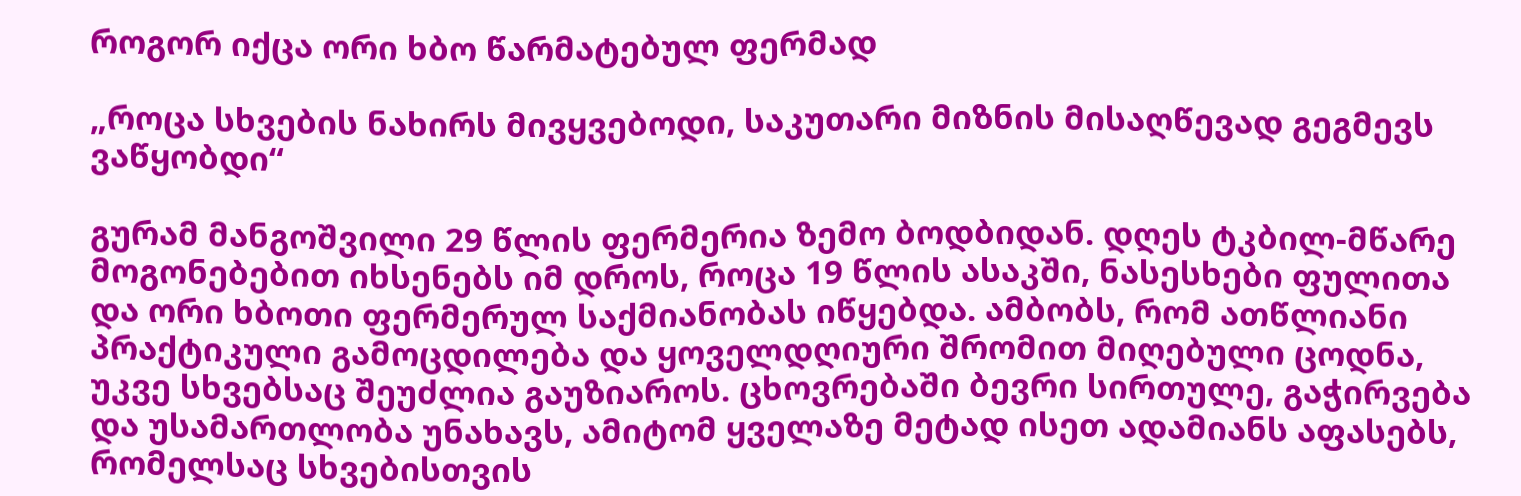როგორ იქცა ორი ხბო წარმატებულ ფერმად

„როცა სხვების ნახირს მივყვებოდი, საკუთარი მიზნის მისაღწევად გეგმევს ვაწყობდი“

გურამ მანგოშვილი 29 წლის ფერმერია ზემო ბოდბიდან. დღეს ტკბილ-მწარე მოგონებებით იხსენებს იმ დროს, როცა 19 წლის ასაკში, ნასესხები ფულითა და ორი ხბოთი ფერმერულ საქმიანობას იწყებდა. ამბობს, რომ ათწლიანი პრაქტიკული გამოცდილება და ყოველდღიური შრომით მიღებული ცოდნა, უკვე სხვებსაც შეუძლია გაუზიაროს. ცხოვრებაში ბევრი სირთულე, გაჭირვება და უსამართლობა უნახავს, ამიტომ ყველაზე მეტად ისეთ ადამიანს აფასებს, რომელსაც სხვებისთვის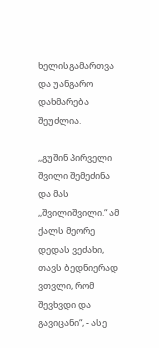ხელისგამართვა და უანგარო დახმარება შეუძლია.

,,გუშინ პირველი შვილი შემეძინა და მას ,,შვილიშვილი.“ ამ ქალს მეორე დედას ვეძახი, თავს ბედნიერად ვთვლი, რომ შევხვდი და გავიცანი“, - ასე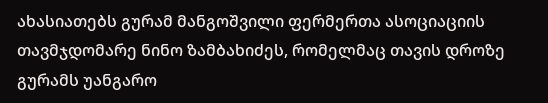ახასიათებს გურამ მანგოშვილი ფერმერთა ასოციაციის თავმჯდომარე ნინო ზამბახიძეს, რომელმაც თავის დროზე გურამს უანგარო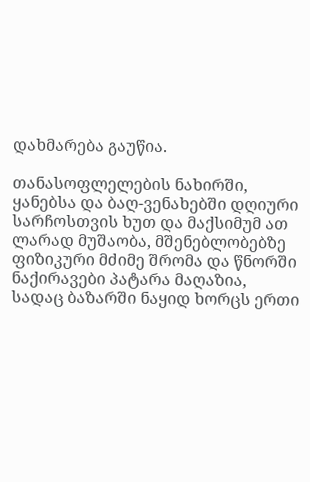დახმარება გაუწია.

თანასოფლელების ნახირში, ყანებსა და ბაღ-ვენახებში დღიური სარჩოსთვის ხუთ და მაქსიმუმ ათ ლარად მუშაობა, მშენებლობებზე ფიზიკური მძიმე შრომა და წნორში ნაქირავები პატარა მაღაზია, სადაც ბაზარში ნაყიდ ხორცს ერთი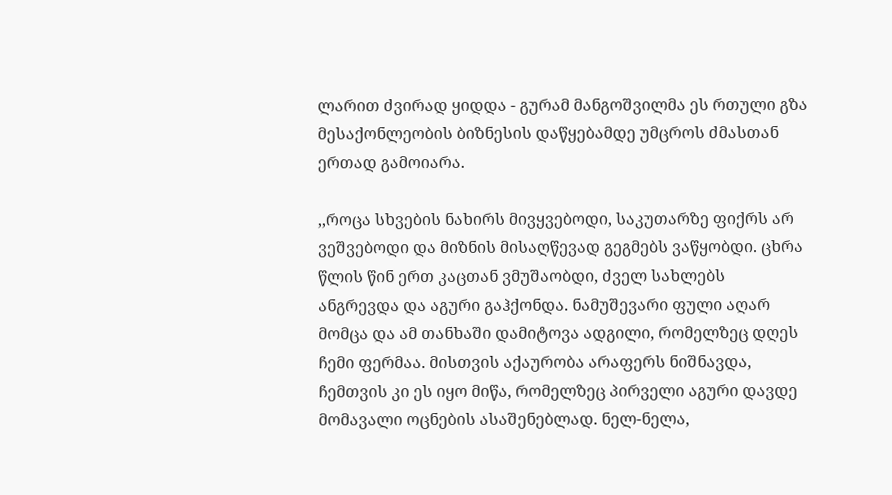ლარით ძვირად ყიდდა - გურამ მანგოშვილმა ეს რთული გზა მესაქონლეობის ბიზნესის დაწყებამდე უმცროს ძმასთან ერთად გამოიარა.

,,როცა სხვების ნახირს მივყვებოდი, საკუთარზე ფიქრს არ ვეშვებოდი და მიზნის მისაღწევად გეგმებს ვაწყობდი. ცხრა წლის წინ ერთ კაცთან ვმუშაობდი, ძველ სახლებს ანგრევდა და აგური გაჰქონდა. ნამუშევარი ფული აღარ მომცა და ამ თანხაში დამიტოვა ადგილი, რომელზეც დღეს ჩემი ფერმაა. მისთვის აქაურობა არაფერს ნიშნავდა, ჩემთვის კი ეს იყო მიწა, რომელზეც პირველი აგური დავდე მომავალი ოცნების ასაშენებლად. ნელ-ნელა,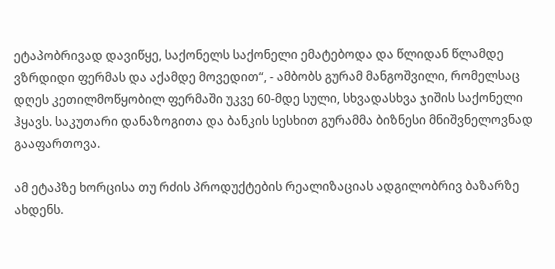ეტაპობრივად დავიწყე, საქონელს საქონელი ემატებოდა და წლიდან წლამდე ვზრდიდი ფერმას და აქამდე მოვედით“, - ამბობს გურამ მანგოშვილი, რომელსაც დღეს კეთილმოწყობილ ფერმაში უკვე 60-მდე სული, სხვადასხვა ჯიშის საქონელი ჰყავს. საკუთარი დანაზოგითა და ბანკის სესხით გურამმა ბიზნესი მნიშვნელოვნად გააფართოვა.

ამ ეტაპზე ხორცისა თუ რძის პროდუქტების რეალიზაციას ადგილობრივ ბაზარზე ახდენს.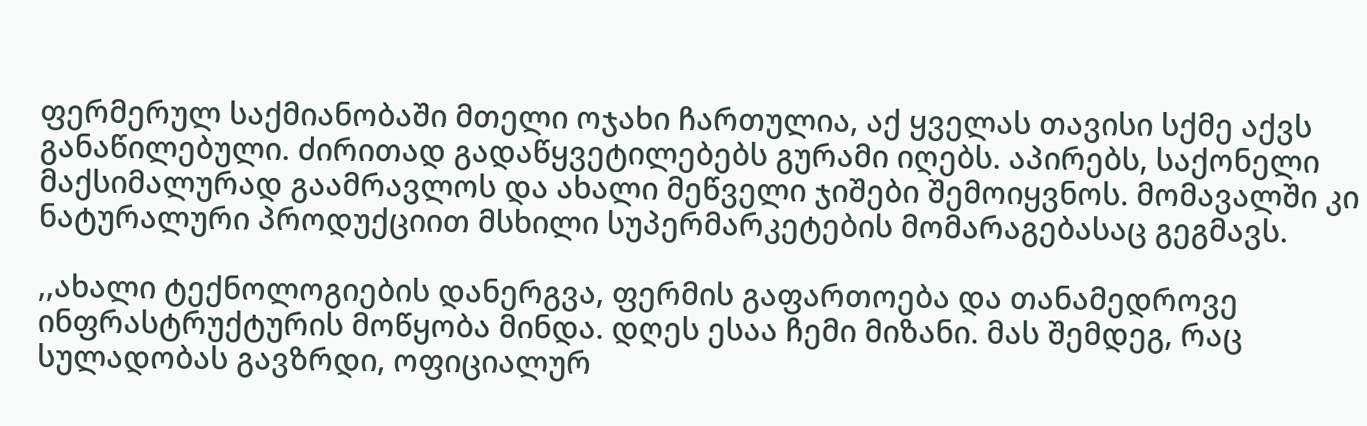ფერმერულ საქმიანობაში მთელი ოჯახი ჩართულია, აქ ყველას თავისი სქმე აქვს განაწილებული. ძირითად გადაწყვეტილებებს გურამი იღებს. აპირებს, საქონელი მაქსიმალურად გაამრავლოს და ახალი მეწველი ჯიშები შემოიყვნოს. მომავალში კი ნატურალური პროდუქციით მსხილი სუპერმარკეტების მომარაგებასაც გეგმავს.

,,ახალი ტექნოლოგიების დანერგვა, ფერმის გაფართოება და თანამედროვე ინფრასტრუქტურის მოწყობა მინდა. დღეს ესაა ჩემი მიზანი. მას შემდეგ, რაც სულადობას გავზრდი, ოფიციალურ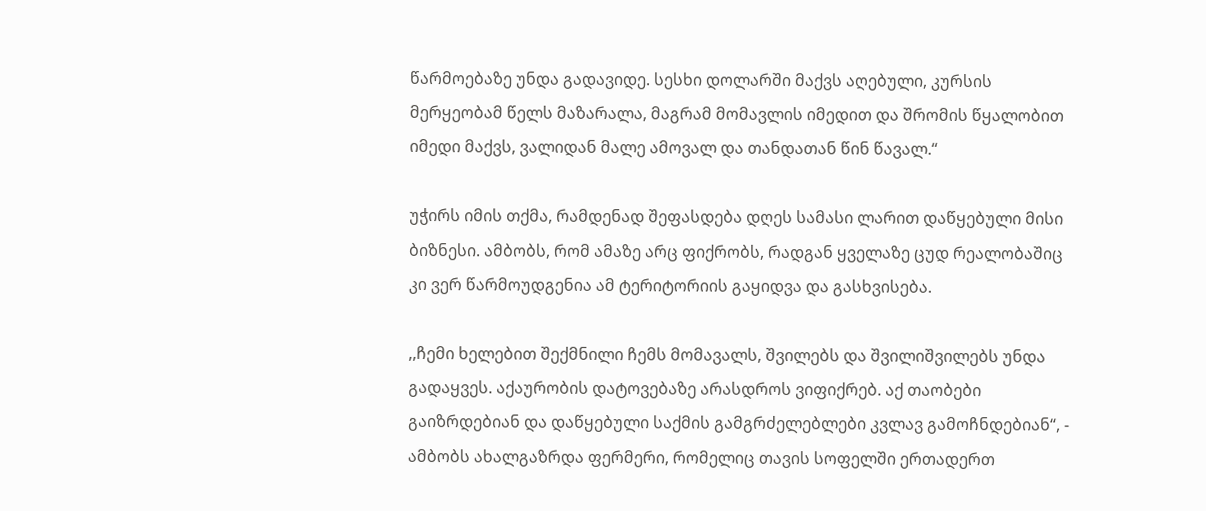წარმოებაზე უნდა გადავიდე. სესხი დოლარში მაქვს აღებული, კურსის მერყეობამ წელს მაზარალა, მაგრამ მომავლის იმედით და შრომის წყალობით იმედი მაქვს, ვალიდან მალე ამოვალ და თანდათან წინ წავალ.“

უჭირს იმის თქმა, რამდენად შეფასდება დღეს სამასი ლარით დაწყებული მისი ბიზნესი. ამბობს, რომ ამაზე არც ფიქრობს, რადგან ყველაზე ცუდ რეალობაშიც კი ვერ წარმოუდგენია ამ ტერიტორიის გაყიდვა და გასხვისება.

,,ჩემი ხელებით შექმნილი ჩემს მომავალს, შვილებს და შვილიშვილებს უნდა გადაყვეს. აქაურობის დატოვებაზე არასდროს ვიფიქრებ. აქ თაობები გაიზრდებიან და დაწყებული საქმის გამგრძელებლები კვლავ გამოჩნდებიან“, - ამბობს ახალგაზრდა ფერმერი, რომელიც თავის სოფელში ერთადერთ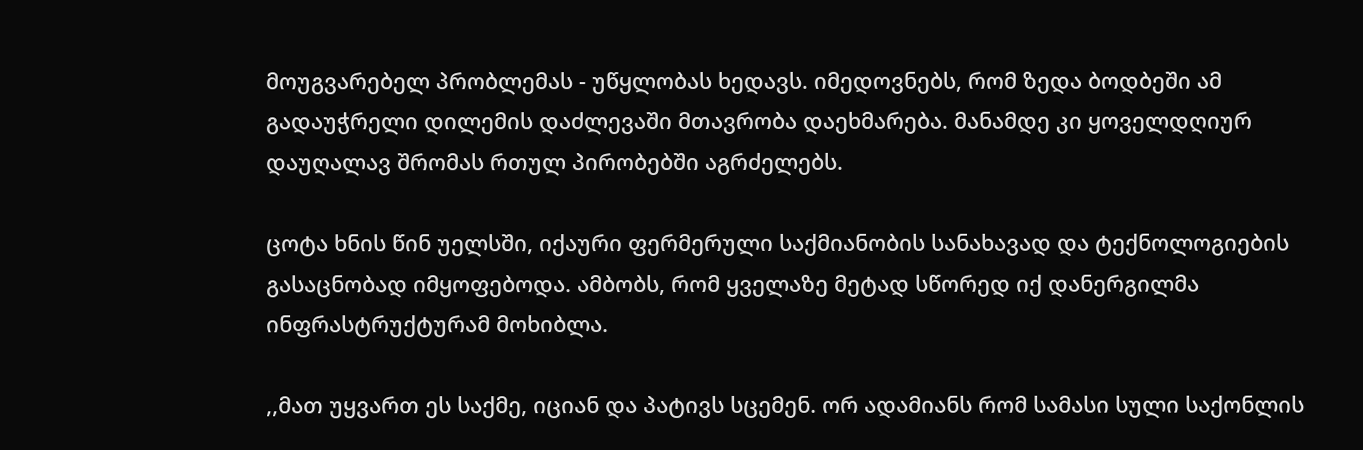მოუგვარებელ პრობლემას - უწყლობას ხედავს. იმედოვნებს, რომ ზედა ბოდბეში ამ გადაუჭრელი დილემის დაძლევაში მთავრობა დაეხმარება. მანამდე კი ყოველდღიურ დაუღალავ შრომას რთულ პირობებში აგრძელებს.

ცოტა ხნის წინ უელსში, იქაური ფერმერული საქმიანობის სანახავად და ტექნოლოგიების გასაცნობად იმყოფებოდა. ამბობს, რომ ყველაზე მეტად სწორედ იქ დანერგილმა ინფრასტრუქტურამ მოხიბლა.

,,მათ უყვართ ეს საქმე, იციან და პატივს სცემენ. ორ ადამიანს რომ სამასი სული საქონლის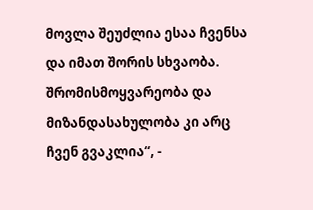მოვლა შეუძლია ესაა ჩვენსა და იმათ შორის სხვაობა. შრომისმოყვარეობა და მიზანდასახულობა კი არც ჩვენ გვაკლია“, -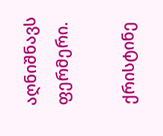აღნიშნავს ფერმერი.

ქრისტინე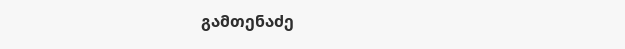გამთენაძე